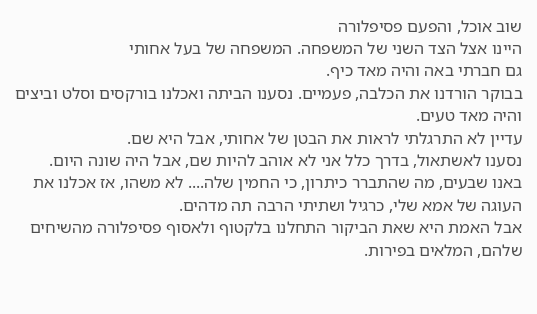שוב אוכל, והפעם פסיפלורה
היינו אצל הצד השני של המשפחה. המשפחה של בעל אחותי
גם חברתי באה והיה מאד כיף.
בבוקר הורדנו את הכלבה, פעמיים. נסענו הביתה ואכלנו בורקסים וסלט וביצים והיה מאד טעים.
עדיין לא התרגלתי לראות את הבטן של אחותי, אבל היא שם.
נסענו לאשתאול, בדרך כלל אני לא אוהב להיות שם, אבל היה שונה היום.
באנו שבעים, מה שהתברר כיתרון, כי החמין שלה.... לא משהו, אז אכלנו את העוגה של אמא שלי, כרגיל ושתיתי הרבה תה מדהים.
אבל האמת היא שאת הביקור התחלנו בלקטוף ולאסוף פסיפלורה מהשיחים שלהם, המלאים בפירות.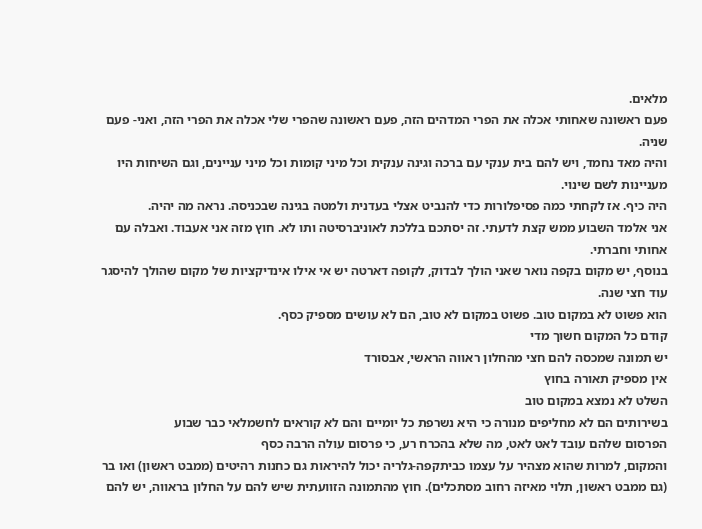מלאים.
פעם ראשונה שאחותי אכלה את הפרי המדהים הזה, פעם ראשונה שהפרי שלי אכלה את הפרי הזה, ואני- פעם שניה.
והיה מאד נחמד, ויש להם בית ענקי עם ברכה וגינה ענקית וכל מיני קומות וכל מיני עניינים, וגם השיחות היו מעניינות לשם שינוי.
היה כיף. אז לקחתי כמה פסיפלורות כדי להנביט אצלי בעדנית ולמטה בגינה שבכניסה. נראה מה יהיה.
אני אלמד השבוע ממש קצת לדעתי. זה יסתכם בללכת לאוניברסיטה ותו לא. חוץ מזה אני אעבוד. ואבלה עם אחותי וחברתי.
בנוסף, יש מקום בקפה נואר שאני הולך לבדוק, לקופה דארטה יש אי אילו אינדיקציות של מקום שהולך להיסגר עוד חצי שנה.
הוא פשוט לא במקום טוב. פשוט במקום לא טוב, הם לא עושים מספיק כסף.
קודם כל המקום חשוך מדי
יש תמונה שמכסה להם חצי מהחלון ראווה הראשי, אבסורד
אין מספיק תאורה בחוץ
השלט לא נמצא במקום טוב
בשירותים הם לא מחליפים מנורה כי היא נשרפת כל יומיים והם לא קוראים לחשמלאי כבר שבוע
הפרסום שלהם עובד לאט לאט, מה שלא בהכרח רע, כי פרסום עולה הרבה כסף
והמקום, למרות שהוא מצהיר על עצמו כביתקפה-גלריה יכול להיראות גם כחנות רהיטים (ממבט ראשון) ואו בר (גם ממבט ראשון, תלוי מאיזה רחוב מסתכלים). חוץ מהתמונה הזוועתית שיש להם על החלון בראווה, יש להם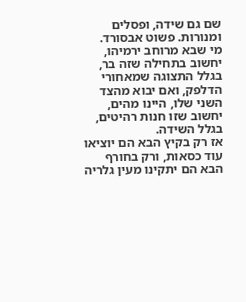שם גם שידה, ופסלים ומנורות. פשוט אבסורד.
מי שבא מרוחב ירמיהו, יחשוב בתחילה שזה בר, בגלל התצוגה שמאחורי הדלפק, ואם יבוא מהצד השני שלו, היינו מהים, יחשוב שזו חנות רהיטים, בגלל השידה.
אז רק בקיץ הבא הם יוציאו עוד כסאות, ורק בחורף הבא הם יתקינו מעין גלריה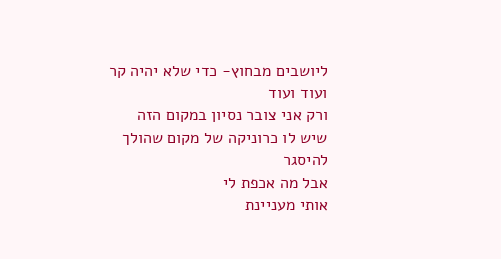ליושבים מבחוץ- כדי שלא יהיה קר
ועוד ועוד
ורק אני צובר נסיון במקום הזה שיש לו כרוניקה של מקום שהולך להיסגר
אבל מה אכפת לי
אותי מעניינת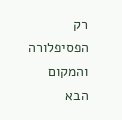רק הפסיפלורה
והמקום הבא